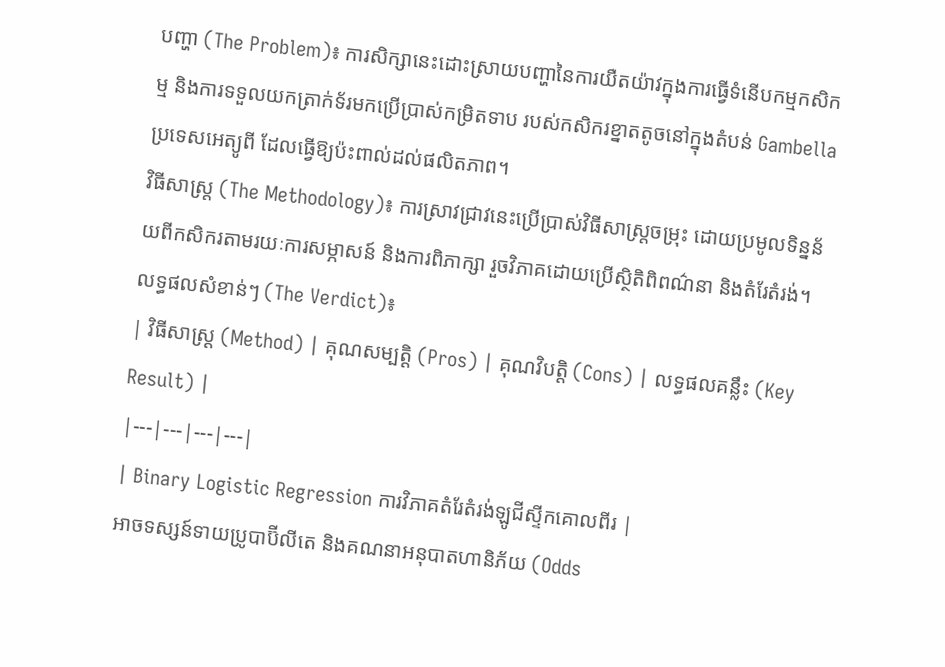បញ្ហា (The Problem)៖ ការសិក្សានេះដោះស្រាយបញ្ហានៃការយឺតយ៉ាវក្នុងការធ្វើទំនើបកម្មកសិកម្ម និងការទទួលយកត្រាក់ទ័រមកប្រើប្រាស់កម្រិតទាប របស់កសិករខ្នាតតូចនៅក្នុងតំបន់ Gambella ប្រទេសអេត្យូពី ដែលធ្វើឱ្យប៉ះពាល់ដល់ផលិតភាព។
វិធីសាស្ត្រ (The Methodology)៖ ការស្រាវជ្រាវនេះប្រើប្រាស់វិធីសាស្ត្រចម្រុះ ដោយប្រមូលទិន្នន័យពីកសិករតាមរយៈការសម្ភាសន៍ និងការពិភាក្សា រួចវិភាគដោយប្រើស្ថិតិពិពណ៌នា និងតំរែតំរង់។
លទ្ធផលសំខាន់ៗ (The Verdict)៖
| វិធីសាស្ត្រ (Method) | គុណសម្បត្តិ (Pros) | គុណវិបត្តិ (Cons) | លទ្ធផលគន្លឹះ (Key Result) |
|---|---|---|---|
| Binary Logistic Regression ការវិភាគតំរែតំរង់ឡូជីស្ទីកគោលពីរ |
អាចទស្សន៍ទាយប្រូបាប៊ីលីតេ និងគណនាអនុបាតហានិភ័យ (Odds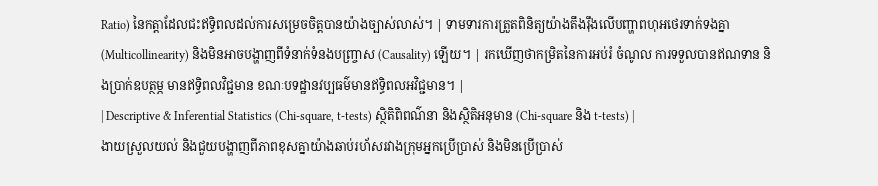Ratio) នៃកត្តាដែលជះឥទ្ធិពលដល់ការសម្រេចចិត្តបានយ៉ាងច្បាស់លាស់។ | ទាមទារការត្រួតពិនិត្យយ៉ាងតឹងរ៉ឹងលើបញ្ហាពហុអថេរទាក់ទងគ្នា (Multicollinearity) និងមិនអាចបង្ហាញពីទំនាក់ទំនងបញ្ច្រាស (Causality) ឡើយ។ | រកឃើញថាកម្រិតនៃការអប់រំ ចំណូល ការទទួលបានឥណទាន និងប្រាក់ឧបត្ថម្ភ មានឥទ្ធិពលវិជ្ជមាន ខណៈបទដ្ឋានវប្បធម៌មានឥទ្ធិពលអវិជ្ជមាន។ |
| Descriptive & Inferential Statistics (Chi-square, t-tests) ស្ថិតិពិពណ៌នា និងស្ថិតិអនុមាន (Chi-square និង t-tests) |
ងាយស្រួលយល់ និងជួយបង្ហាញពីភាពខុសគ្នាយ៉ាងឆាប់រហ័សរវាងក្រុមអ្នកប្រើប្រាស់ និងមិនប្រើប្រាស់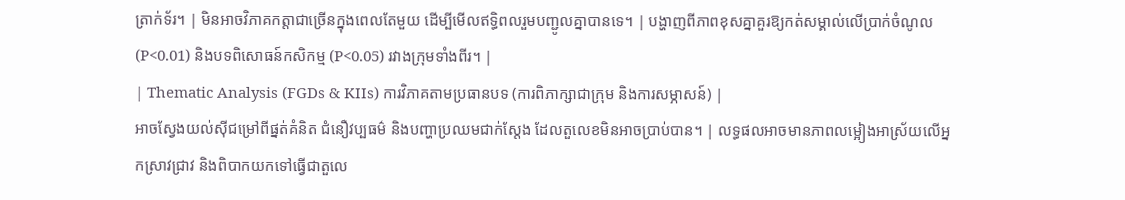ត្រាក់ទ័រ។ | មិនអាចវិភាគកត្តាជាច្រើនក្នុងពេលតែមួយ ដើម្បីមើលឥទ្ធិពលរួមបញ្ជូលគ្នាបានទេ។ | បង្ហាញពីភាពខុសគ្នាគួរឱ្យកត់សម្គាល់លើប្រាក់ចំណូល (P<0.01) និងបទពិសោធន៍កសិកម្ម (P<0.05) រវាងក្រុមទាំងពីរ។ |
| Thematic Analysis (FGDs & KIIs) ការវិភាគតាមប្រធានបទ (ការពិភាក្សាជាក្រុម និងការសម្ភាសន៍) |
អាចស្វែងយល់ស៊ីជម្រៅពីផ្នត់គំនិត ជំនឿវប្បធម៌ និងបញ្ហាប្រឈមជាក់ស្តែង ដែលតួលេខមិនអាចប្រាប់បាន។ | លទ្ធផលអាចមានភាពលម្អៀងអាស្រ័យលើអ្នកស្រាវជ្រាវ និងពិបាកយកទៅធ្វើជាតួលេ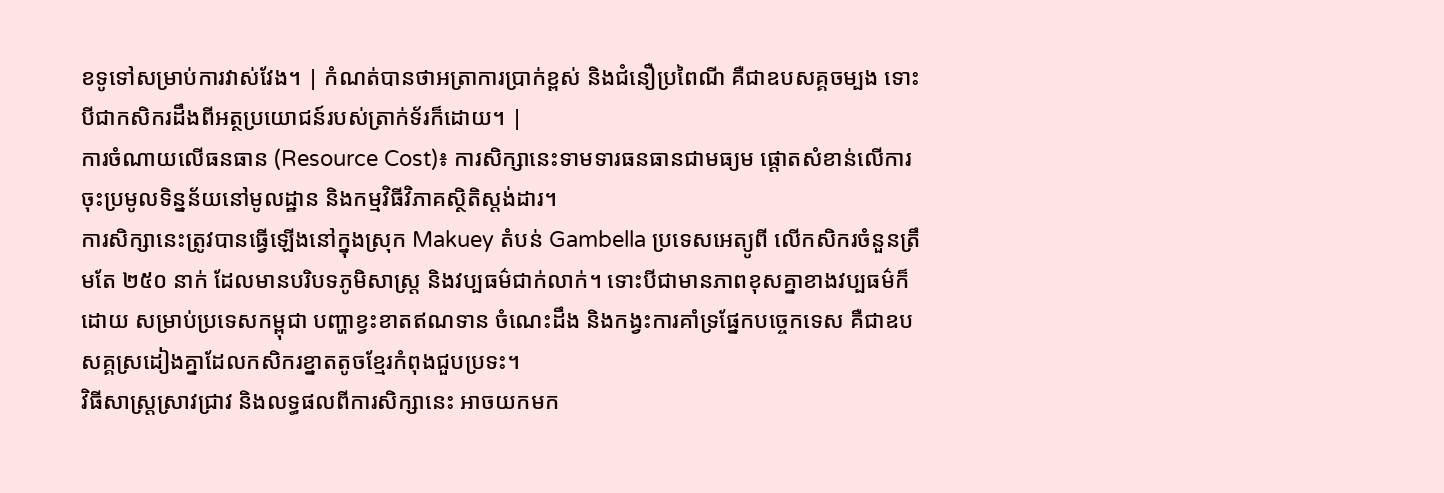ខទូទៅសម្រាប់ការវាស់វែង។ | កំណត់បានថាអត្រាការប្រាក់ខ្ពស់ និងជំនឿប្រពៃណី គឺជាឧបសគ្គចម្បង ទោះបីជាកសិករដឹងពីអត្ថប្រយោជន៍របស់ត្រាក់ទ័រក៏ដោយ។ |
ការចំណាយលើធនធាន (Resource Cost)៖ ការសិក្សានេះទាមទារធនធានជាមធ្យម ផ្តោតសំខាន់លើការចុះប្រមូលទិន្នន័យនៅមូលដ្ឋាន និងកម្មវិធីវិភាគស្ថិតិស្តង់ដារ។
ការសិក្សានេះត្រូវបានធ្វើឡើងនៅក្នុងស្រុក Makuey តំបន់ Gambella ប្រទេសអេត្យូពី លើកសិករចំនួនត្រឹមតែ ២៥០ នាក់ ដែលមានបរិបទភូមិសាស្ត្រ និងវប្បធម៌ជាក់លាក់។ ទោះបីជាមានភាពខុសគ្នាខាងវប្បធម៌ក៏ដោយ សម្រាប់ប្រទេសកម្ពុជា បញ្ហាខ្វះខាតឥណទាន ចំណេះដឹង និងកង្វះការគាំទ្រផ្នែកបច្ចេកទេស គឺជាឧបសគ្គស្រដៀងគ្នាដែលកសិករខ្នាតតូចខ្មែរកំពុងជួបប្រទះ។
វិធីសាស្ត្រស្រាវជ្រាវ និងលទ្ធផលពីការសិក្សានេះ អាចយកមក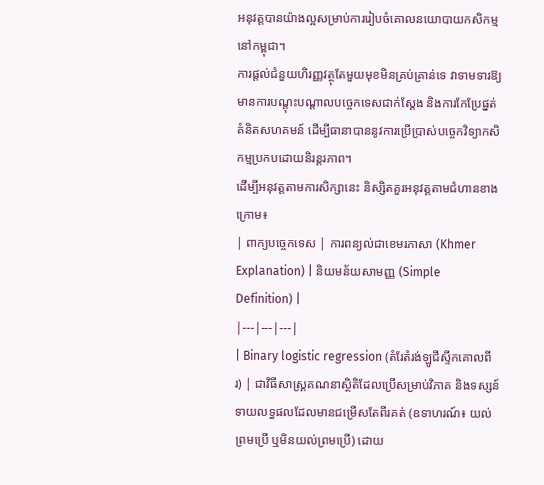អនុវត្តបានយ៉ាងល្អសម្រាប់ការរៀបចំគោលនយោបាយកសិកម្មនៅកម្ពុជា។
ការផ្តល់ជំនួយហិរញ្ញវត្ថុតែមួយមុខមិនគ្រប់គ្រាន់ទេ វាទាមទារឱ្យមានការបណ្តុះបណ្តាលបច្ចេកទេសជាក់ស្តែង និងការកែប្រែផ្នត់គំនិតសហគមន៍ ដើម្បីធានាបាននូវការប្រើប្រាស់បច្ចេកវិទ្យាកសិកម្មប្រកបដោយនិរន្តរភាព។
ដើម្បីអនុវត្តតាមការសិក្សានេះ និស្សិតគួរអនុវត្តតាមជំហានខាងក្រោម៖
| ពាក្យបច្ចេកទេស | ការពន្យល់ជាខេមរភាសា (Khmer Explanation) | និយមន័យសាមញ្ញ (Simple Definition) |
|---|---|---|
| Binary logistic regression (តំរែតំរង់ឡូជីស្ទីកគោលពីរ) | ជាវិធីសាស្ត្រគណនាស្ថិតិដែលប្រើសម្រាប់វិភាគ និងទស្សន៍ទាយលទ្ធផលដែលមានជម្រើសតែពីរគត់ (ឧទាហរណ៍៖ យល់ព្រមប្រើ ឬមិនយល់ព្រមប្រើ) ដោយ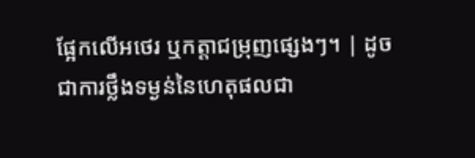ផ្អែកលើអថេរ ឬកត្តាជម្រុញផ្សេងៗ។ | ដូចជាការថ្លឹងទម្ងន់នៃហេតុផលជា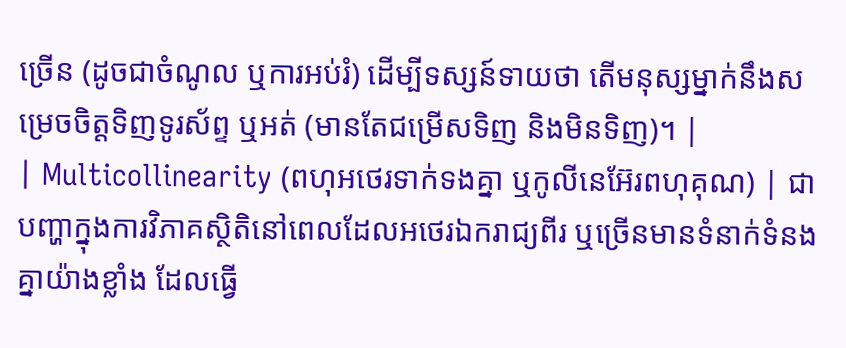ច្រើន (ដូចជាចំណូល ឬការអប់រំ) ដើម្បីទស្សន៍ទាយថា តើមនុស្សម្នាក់នឹងសម្រេចចិត្តទិញទូរស័ព្ទ ឬអត់ (មានតែជម្រើសទិញ និងមិនទិញ)។ |
| Multicollinearity (ពហុអថេរទាក់ទងគ្នា ឬកូលីនេអ៊ែរពហុគុណ) | ជាបញ្ហាក្នុងការវិភាគស្ថិតិនៅពេលដែលអថេរឯករាជ្យពីរ ឬច្រើនមានទំនាក់ទំនងគ្នាយ៉ាងខ្លាំង ដែលធ្វើ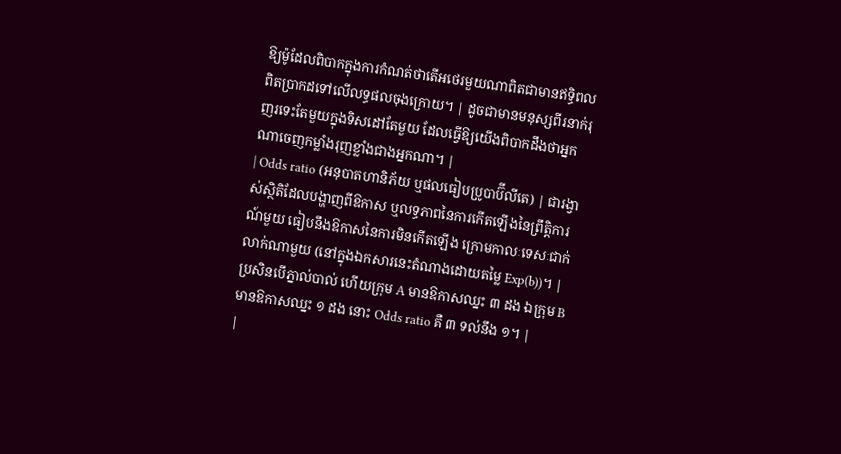ឱ្យម៉ូដែលពិបាកក្នុងការកំណត់ថាតើអថេរមួយណាពិតជាមានឥទ្ធិពលពិតប្រាកដទៅលើលទ្ធផលចុងក្រោយ។ | ដូចជាមានមនុស្សពីរនាក់រុញរទេះតែមួយក្នុងទិសដៅតែមួយ ដែលធ្វើឱ្យយើងពិបាកដឹងថាអ្នកណាចេញកម្លាំងរុញខ្លាំងជាងអ្នកណា។ |
| Odds ratio (អនុបាតហានិភ័យ ឬផលធៀបប្រូបាប៊ីលីតេ) | ជារង្វាស់ស្ថិតិដែលបង្ហាញពីឱកាស ឬលទ្ធភាពនៃការកើតឡើងនៃព្រឹត្តិការណ៍មួយ ធៀបនឹងឱកាសនៃការមិនកើតឡើង ក្រោមកាលៈទេសៈជាក់លាក់ណាមួយ (នៅក្នុងឯកសារនេះតំណាងដោយតម្លៃ Exp(b))។ | ប្រសិនបើភ្នាល់បាល់ ហើយក្រុម A មានឱកាសឈ្នះ ៣ ដង ឯក្រុម B មានឱកាសឈ្នះ ១ ដង នោះ Odds ratio គឺ ៣ ទល់នឹង ១។ |
|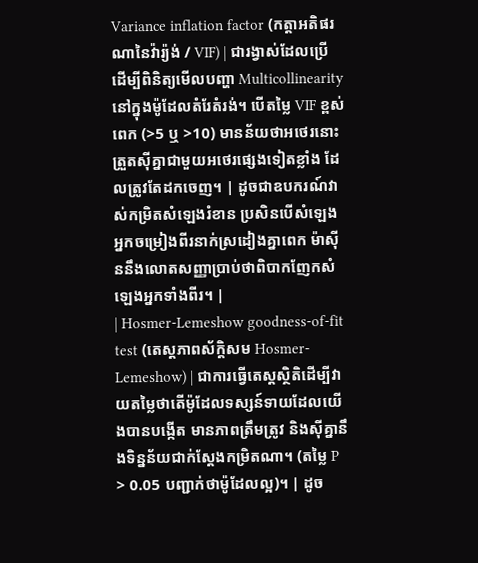Variance inflation factor (កត្តាអតិផរណានៃវ៉ារ្យ៉ង់ / VIF) | ជារង្វាស់ដែលប្រើដើម្បីពិនិត្យមើលបញ្ហា Multicollinearity នៅក្នុងម៉ូដែលតំរែតំរង់។ បើតម្លៃ VIF ខ្ពស់ពេក (>5 ឬ >10) មានន័យថាអថេរនោះត្រួតស៊ីគ្នាជាមួយអថេរផ្សេងទៀតខ្លាំង ដែលត្រូវតែដកចេញ។ | ដូចជាឧបករណ៍វាស់កម្រិតសំឡេងរំខាន ប្រសិនបើសំឡេងអ្នកចម្រៀងពីរនាក់ស្រដៀងគ្នាពេក ម៉ាស៊ីននឹងលោតសញ្ញាប្រាប់ថាពិបាកញែកសំឡេងអ្នកទាំងពីរ។ |
| Hosmer-Lemeshow goodness-of-fit test (តេស្តភាពស័ក្តិសម Hosmer-Lemeshow) | ជាការធ្វើតេស្តស្ថិតិដើម្បីវាយតម្លៃថាតើម៉ូដែលទស្សន៍ទាយដែលយើងបានបង្កើត មានភាពត្រឹមត្រូវ និងស៊ីគ្នានឹងទិន្នន័យជាក់ស្តែងកម្រិតណា។ (តម្លៃ P > 0.05 បញ្ជាក់ថាម៉ូដែលល្អ)។ | ដូច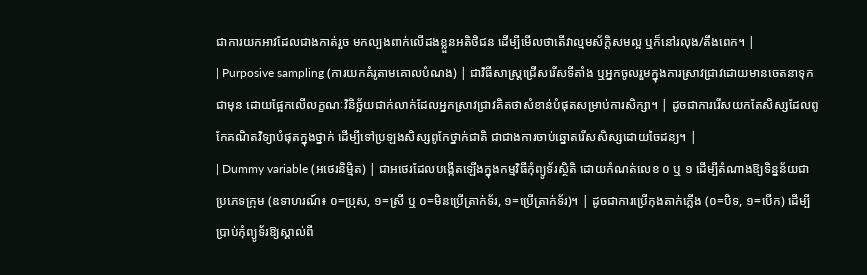ជាការយកអាវដែលជាងកាត់រួច មកល្បងពាក់លើដងខ្លួនអតិថិជន ដើម្បីមើលថាតើវាល្មមស័ក្តិសមល្អ ឬក៏នៅរលុង/តឹងពេក។ |
| Purposive sampling (ការយកគំរូតាមគោលបំណង) | ជាវិធីសាស្ត្រជ្រើសរើសទីតាំង ឬអ្នកចូលរួមក្នុងការស្រាវជ្រាវដោយមានចេតនាទុកជាមុន ដោយផ្អែកលើលក្ខណៈវិនិច្ឆ័យជាក់លាក់ដែលអ្នកស្រាវជ្រាវគិតថាសំខាន់បំផុតសម្រាប់ការសិក្សា។ | ដូចជាការរើសយកតែសិស្សដែលពូកែគណិតវិទ្យាបំផុតក្នុងថ្នាក់ ដើម្បីទៅប្រឡងសិស្សពូកែថ្នាក់ជាតិ ជាជាងការចាប់ឆ្នោតរើសសិស្សដោយចៃដន្យ។ |
| Dummy variable (អថេរនិម្មិត) | ជាអថេរដែលបង្កើតឡើងក្នុងកម្មវិធីកុំព្យូទ័រស្ថិតិ ដោយកំណត់លេខ ០ ឬ ១ ដើម្បីតំណាងឱ្យទិន្នន័យជាប្រភេទក្រុម (ឧទាហរណ៍៖ ០=ប្រុស, ១=ស្រី ឬ ០=មិនប្រើត្រាក់ទ័រ, ១=ប្រើត្រាក់ទ័រ)។ | ដូចជាការប្រើកុងតាក់ភ្លើង (០=បិទ, ១=បើក) ដើម្បីប្រាប់កុំព្យូទ័រឱ្យស្គាល់ពី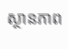ស្ថានភាព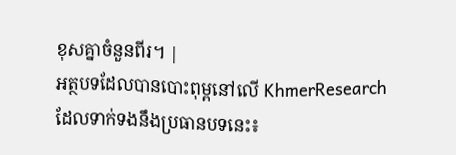ខុសគ្នាចំនួនពីរ។ |
អត្ថបទដែលបានបោះពុម្ពនៅលើ KhmerResearch ដែលទាក់ទងនឹងប្រធានបទនេះ៖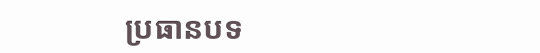ប្រធានបទ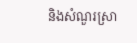និងសំណួរស្រា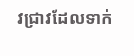វជ្រាវដែលទាក់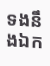ទងនឹងឯក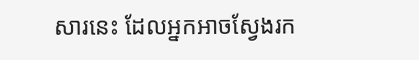សារនេះ ដែលអ្នកអាចស្វែងរក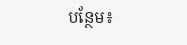បន្ថែម៖